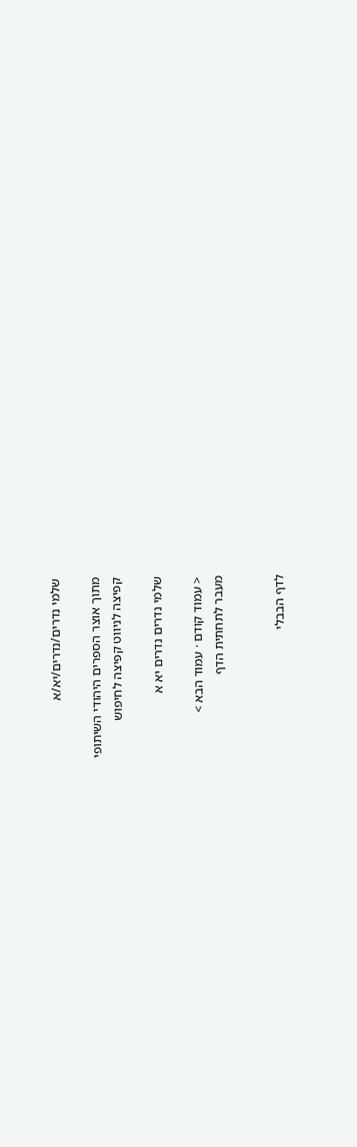שלמי נדרים/נדרים/יא/א

מתוך אוצר הספרים היהודי השיתופי
קפיצה לניווט קפיצה לחיפוש

שלמי נדרים נדרים יא א

< עמוד קודם · עמוד הבא >
מעבר לתחתית הדף


לדף הבבלי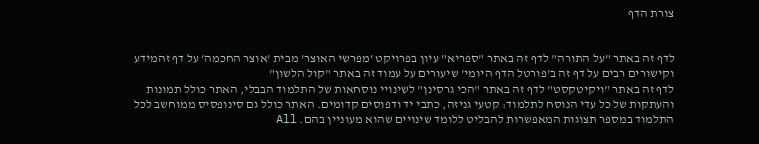צורת הדף


לדף זה באתר "על התורה" לדף זה באתר "ספריא" עיון בפרויקט 'מפרשי האוצר' מבית 'אוצר החכמה' על דף זהמידע וקישורים רבים על דף זה ב'פורטל הדף היומי' שיעורים על עמוד זה באתר "קול הלשון"
לדף זה באתר "ויקיטקסט" לדף זה באתר "הכי גרסינן" לשינויי נוסחאות של התלמוד הבבלי, האתר כולל תמונות והעתקות של כל עדי הנוסח לתלמוד: קטעי גניזה, כתבי יד ודפוסים קדומים. האתר כולל גם סינופסיס ממוחשב לכל התלמוד במספר תצוגות המאפשרות להבליט ללומד שינויים שהוא מעוניין בהם. All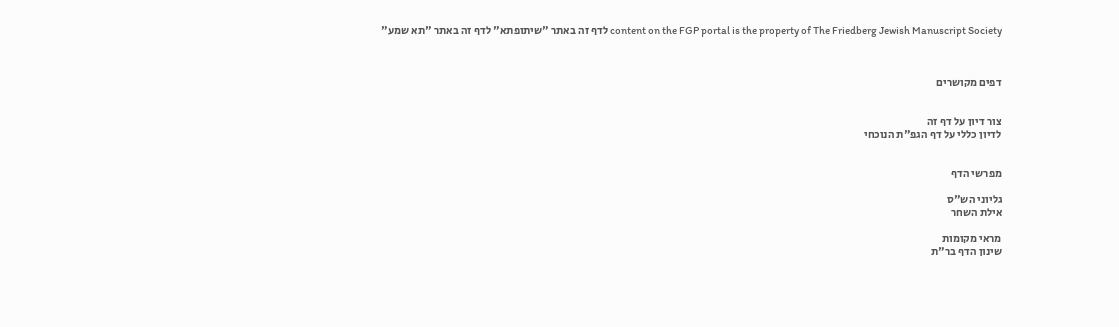content on the FGP portal is the property of The Friedberg Jewish Manuscript Society לדף זה באתר "שיתופתא" לדף זה באתר "תא שמע"



דפים מקושרים


צור דיון על דף זה
לדיון כללי על דף הגפ"ת הנוכחי


מפרשי הדף

גליוני הש"ס
אילת השחר

מראי מקומות
שינון הדף בר"ת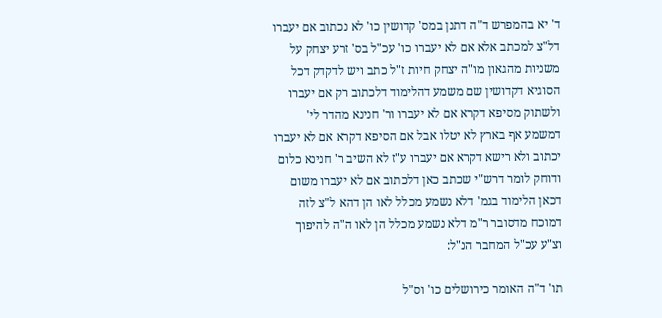ד' יא בהמפרש ד"ה דתנן במס' קדושין כו' לא נכתוב אם יעברו דל"צ למכתב אלא אם לא יעברו כו' עכ"ל בס' זרע יצחק על משניות מהגאון מו"ה יצחק חיות ז"ל כתב ויש לדקדק דכל הסוגיא דקדושין שם משמע דהלימוד דלכתוב רק אם יעברו ולשתוק מסיפא דקרא אם לא יעברו ור' חנינא מהדר לי' דמשמע אף בארץ לא יטלו אבל אם הסיפא דקרא אם לא יעברו יכתוב ולא רישא דקרא אם יעברו ע"ז לא השיב ר' חנינא כלום ודוחק לומר דרש"י שכתב כאן דלכתוב אם לא יעברו משום דכאן הלימוד בגמ' דלא נשמע מכלל לאו הן דהא ל"צ לזה דמוכח מדסובר ר"מ דלא נשמע מכלל הן לאו ה"ה להיפוך וצ"ע עכ"ל המחבר הנ"ל:

תו' ד"ה האומר כירושלים כו' וס"ל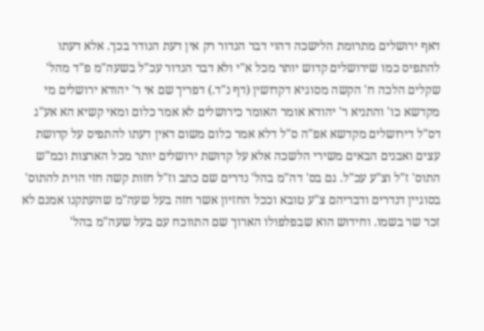דאף ירושלים מתרומת הלישכה דהוי דבר הנדור רק אין דעת הנודר בכך. אלא דעתו להתפיס כמו שירושלים קדוש יותר מכל א"י ולא דבר הנדור עכ"ל בשעה"מ פ"ד מהל' שקלים הלכה ח' הקשה מסוגיא דקדושין (דף נ"ד.) דפריך שם אי ר' יהודא ירושלים מי מקדשא כו' והתניא ר' יהודא אומר האומר כירושלים לא אמר כלום ומאי קשיא הא אע"ג דס"ל דירושלים מקדשא אפ"ה ס"ל דלא אמר כלום משום דאין דעתו להתפיס על קדושת עצים ואבנים הבאים משירי הלשכה אלא על קדושת ירושלים יותר מכל הארצות וכמ"ש התוס' ז"ל וצ"ע עכ"ל. גם בס' דה"מ בהל' נדרים שם כתב וז"ל חזות קשה חזי הוית להתוס' בסוגיין דנדרים ודבריהם צ"ע טובא וככל החזיון אשר חזה בעל שעה"מ שהעתקנו אמנם לא זכר שר בשמו. וחידוש הוא שבפלפולו הארוך שם התווכח עם בעל שעה"מ בהל'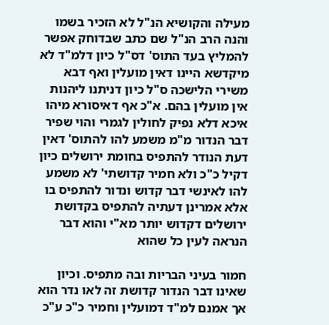מעילה והקושיא הנ"ל לא הזכיר בשמו והנה הרב הנ"ל שם כתב שבדוחק אפשר להמליץ בעד התוס' דס"ל כיון דלמ"ד לא מיקדשא היינו דאין מועלין ואף דבא משירי הלישכה ס"ל כיון דניתנו ליהנות אין מועלין בהם. א"כ אף דאיסורא מיהו איכא דלא נפיק לחולין לגמרי והוי שפיר דבר הנדור מ"מ משמע להו להתוס' דאין דעת הנודר להתפיס בחומת ירושלים כיון דקיל כ"כ ולא חמיר קדושתי' לא משמע להו לאינשי דבר קדוש ונדור להתפיס בו אלא אמרינן דעתיה להתפיס בקדושת ירושלים דקדוש יותר מא"י והוא דבר הנראה לעין כל שהוא

חמור בעיני הבריות ובה מתפיס. וכיון שאינו דבר הנדור קדושת זה לאו נדר הוא אך אמנם למ"ד דמועלין וחמיר כ"כ ע"כ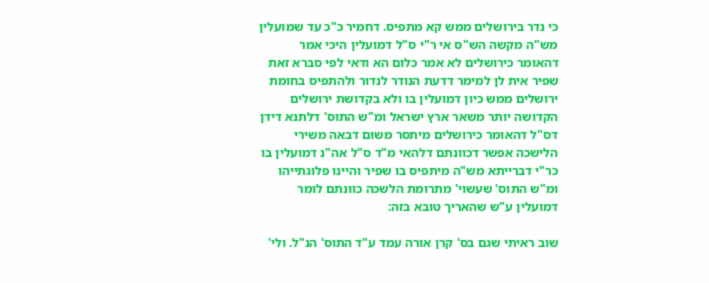כי נדר בירושלים ממש קא מתפיס. דחמיר כ"כ עד שמועלין מש"ה מקשה הש"ס אי ר"י ס"ל דמועלין היכי אמר דהאומר כירושלים לא אמר כלום הא ודאי לפי סברא זאת שפיר אית לן למימר דדעת הנודר לנדור ולהתפיס בחומת ירושלים ממש כיון דמועלין בו ולא בקדושת ירושלים הקדושה יותר משאר ארץ ישראל ומ"ש התוס' דלתנא דידן דס"ל דהאומר כירושלים מיתסר משום דבאה משירי הלישכה אפשר דכוונתם דלהאי מ"ד ס"ל אה"נ דמועלין בו כר"י דברייתא מש"ה מיתפיס בו שפיר והיינו פלוגתייהו ומ"ש התוס' שעשוי' מתרומת הלשכה כוונתם לומר דמועלין ע"ש שהאריך טובא בזה:

שוב ראיתי שגם בס' קרן אורה עמד ע"ד התוס' הנ"ל. ולי'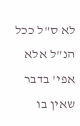לא ס"ל ככל הנ"ל אלא אפי' בדבר שאין בו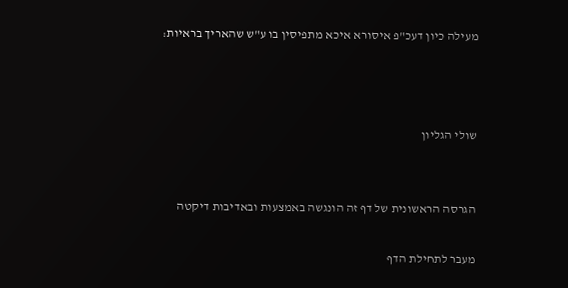מעילה כיון דעכ"פ איסורא איכא מתפיסין בו ע"ש שהאריך בראיות:



שולי הגליון


הגרסה הראשונית של דף זה הונגשה באמצעות ובאדיבות דיקטה

מעבר לתחילת הדף